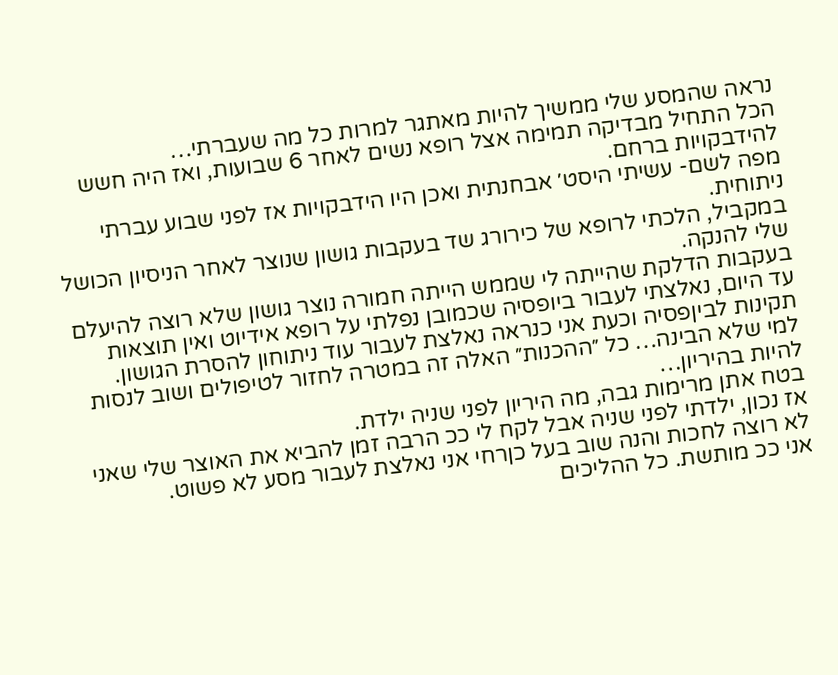נראה שהמסע שלי ממשיך להיות מאתגר למרות כל מה שעברתי…
הכל התחיל מבדיקה תמימה אצל רופא נשים לאחר 6 שבועות, ואז היה חשש להידבקויות ברחם.
מפה לשם- עשיתי היסט׳ אבחנתית ואכן היו הידבקויות אז לפני שבוע עברתי ניתוחית.
במקביל, הלכתי לרופא של כירורג שד בעקבות גושון שנוצר לאחר הניסיון הכושל שלי להנקה.
בעקבות הדלקת שהייתה לי שממש הייתה חמורה נוצר גושון שלא רוצה להיעלם עד היום, נאלצתי לעבור ביופסיה שכמובן נפלתי על רופא אידיוט ואין תוצאות תקינות לביןפסיה וכעת אני כנראה נאלצת לעבור עוד ניתוחון להסרת הגושון.
למי שלא הבינה… כל ״ההכנות״ האלה זה במטרה לחזור לטיפולים ושוב לנסות להיות בהיריון…
בטח אתן מרימות גבה, מה היריון לפני שניה ילדת.
אז נכון, ילדתי לפני שניה אבל לקח לי ככ הרבה זמן להביא את האוצר שלי שאני לא רוצה לחכות והנה שוב בעל כןרחי אני נאלצת לעבור מסע לא פשוט.
אני ככ מותשת. כל ההליכים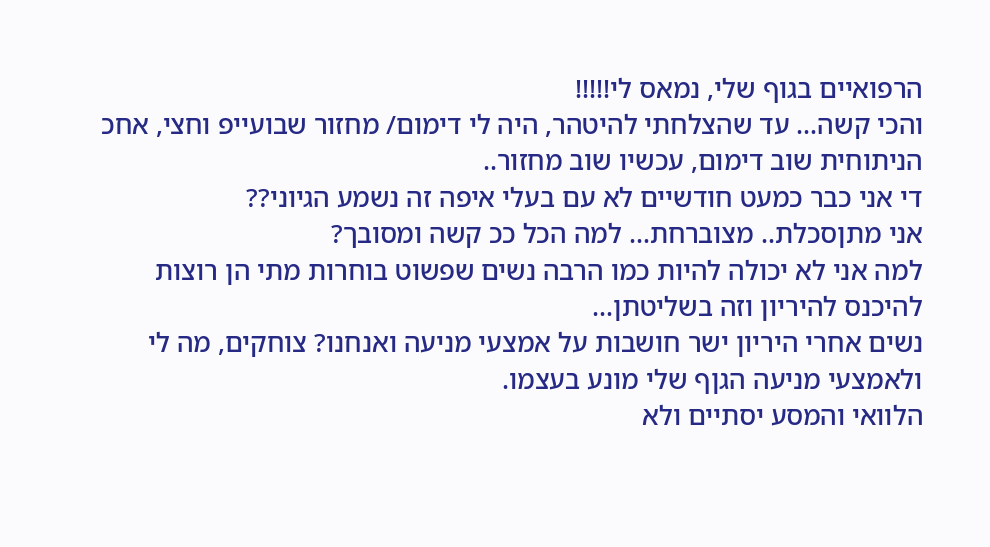הרפואיים בגוף שלי, נמאס לי!!!!!
והכי קשה… עד שהצלחתי להיטהר, היה לי דימום/ מחזור שבועייפ וחצי, אחכ הניתוחית שוב דימום, עכשיו שוב מחזור..
די אני כבר כמעט חודשיים לא עם בעלי איפה זה נשמע הגיוני??
אני מתןסכלת.. מצוברחת… למה הכל ככ קשה ומסובך?
למה אני לא יכולה להיות כמו הרבה נשים שפשוט בוחרות מתי הן רוצות להיכנס להיריון וזה בשליטתן…
נשים אחרי היריון ישר חושבות על אמצעי מניעה ואנחנו? צוחקים, מה לי ולאמצעי מניעה הגןף שלי מונע בעצמו.
הלוואי והמסע יסתיים ולא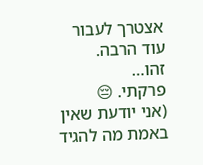אצטרך לעבור עוד הרבה.
זהו…
פרקתי. 😔
(אני יודעת שאין באמת מה להגיד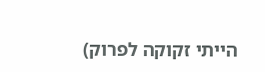הייתי זקוקה לפרוק)